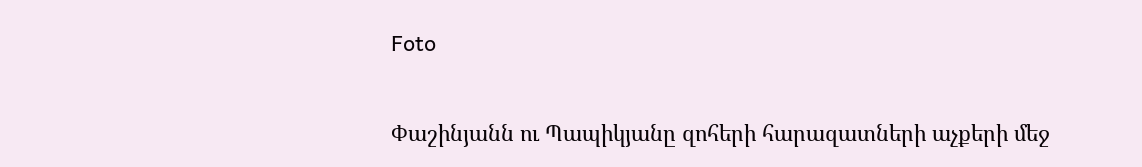Foto

Փաշինյանն ու Պապիկյանը զոհերի հարազատների աչքերի մեջ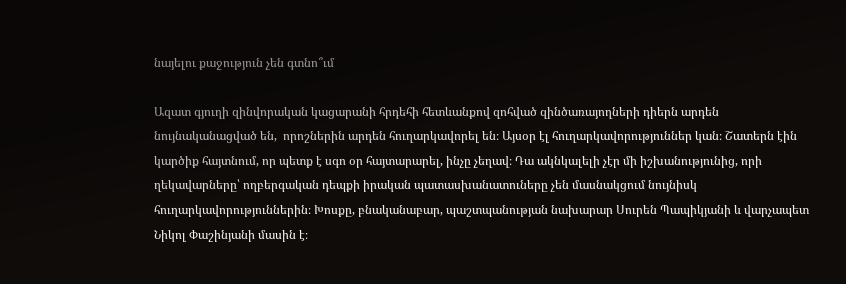նայելու քաջություն չեն գտնո՞ւմ

Ազատ գյուղի զինվորական կացարանի հրդեհի հետևանքով զոհված զինծառայողների դիերն արդեն նույնականացված են,  որոշներին արդեն հուղարկավորել են։ Այսօր էլ հուղարկավորություններ կան։ Շատերն էին կարծիք հայտնում, որ պետք է սգո օր հայտարարել, ինչը չեղավ։ Դա ակնկալելի չէր մի իշխանությունից, որի ղեկավարները՝ ողբերգական դեպքի իրական պատասխանատուները չեն մասնակցում նույնիսկ հուղարկավորություններին։ Խոսքը, բնականաբար, պաշտպանության նախարար Սուրեն Պապիկյանի և վարչապետ Նիկոլ Փաշինյանի մասին է։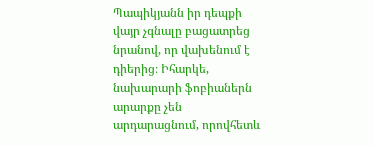Պապիկյանն իր դեպքի վայր չգնալը բացատրեց նրանով, որ վախենում է դիերից։ Իհարկե, նախարարի ֆոբիաներն արարքը չեն արդարացնում, որովհետև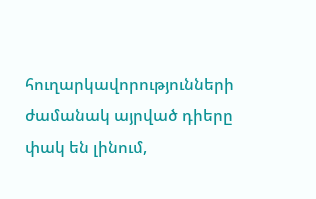հուղարկավորությունների ժամանակ այրված դիերը փակ են լինում,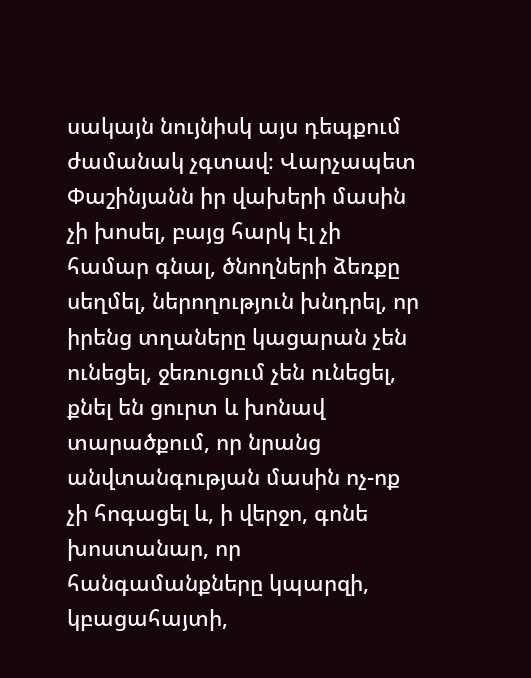սակայն նույնիսկ այս դեպքում ժամանակ չգտավ։ Վարչապետ Փաշինյանն իր վախերի մասին չի խոսել, բայց հարկ էլ չի համար գնալ, ծնողների ձեռքը սեղմել, ներողություն խնդրել, որ իրենց տղաները կացարան չեն ունեցել, ջեռուցում չեն ունեցել, քնել են ցուրտ և խոնավ տարածքում, որ նրանց անվտանգության մասին ոչ-ոք չի հոգացել և, ի վերջո, գոնե խոստանար, որ հանգամանքները կպարզի, կբացահայտի,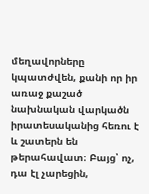մեղավորները կպատժվեն, քանի որ իր առաջ քաշած նախնական վարկածն իրատեսականից հեռու է և շատերն են թերահավատ։ Բայց՝ ոչ, դա էլ չարեցին,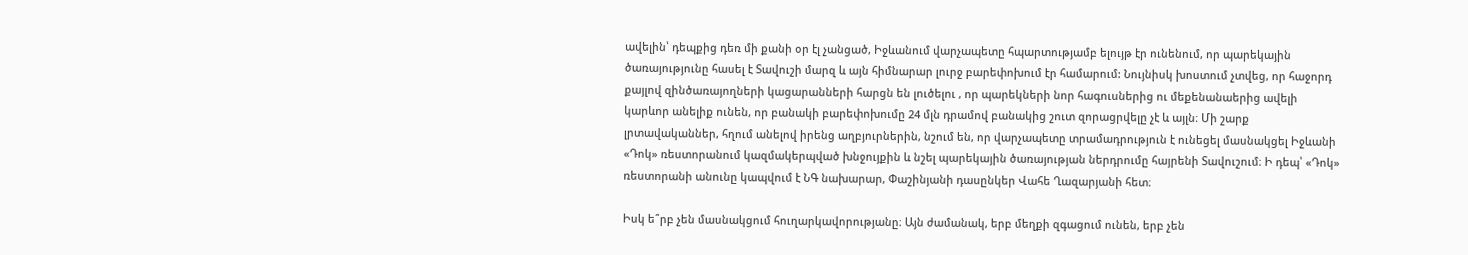ավելին՝ դեպքից դեռ մի քանի օր էլ չանցած, Իջևանում վարչապետը հպարտությամբ ելույթ էր ունենում, որ պարեկային ծառայությունը հասել է Տավուշի մարզ և այն հիմնարար լուրջ բարեփոխում էր համարում: Նույնիսկ խոստում չտվեց, որ հաջորդ քայլով զինծառայողների կացարանների հարցն են լուծելու , որ պարեկների նոր հագուսներից ու մեքենանաերից ավելի կարևոր անելիք ունեն, որ բանակի բարեփոխումը 24 մլն դրամով բանակից շուտ զորացրվելը չէ և այլն։ Մի շարք լրտավականներ, հղում անելով իրենց աղբյուրներին, նշում են, որ վարչապետը տրամադրություն է ունեցել մասնակցել Իջևանի «Դոկ» ռեստորանում կազմակերպված խնջույքին և նշել պարեկային ծառայության ներդրումը հայրենի Տավուշում։ Ի դեպ՝ «Դոկ» ռեստորանի անունը կապվում է ՆԳ նախարար, Փաշինյանի դասընկեր Վահե Ղազարյանի հետ։

Իսկ ե՞րբ չեն մասնակցում հուղարկավորությանը։ Այն ժամանակ, երբ մեղքի զգացում ունեն, երբ չեն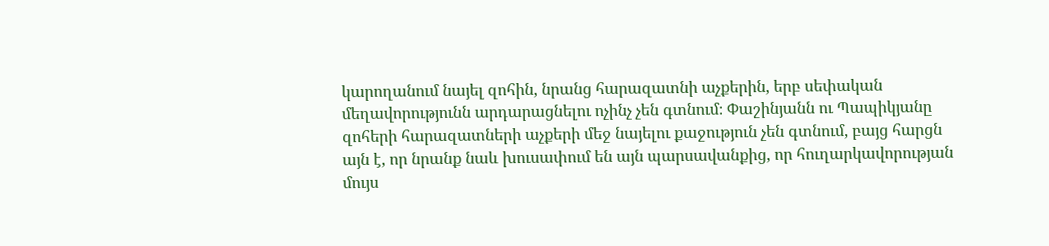կարողանում նայել զոհին, նրանց հարազատնի աչքերին, երբ սեփական մեղավորությունն արդարացնելու ոչինչ չեն գտնում։ Փաշինյանն ու Պապիկյանը զոհերի հարազատների աչքերի մեջ նայելու քաջություն չեն գտնում, բայց հարցն այն է, որ նրանք նաև խուսափում են այն պարսավանքից, որ հուղարկավորության մույս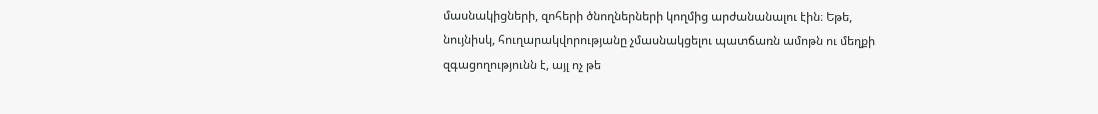մասնակիցների, զոհերի ծնողներների կողմից արժանանալու էին։ Եթե, նույնիսկ, հուղարակվորությանը չմասնակցելու պատճառն ամոթն ու մեղքի զգացողությունն է, այլ ոչ թե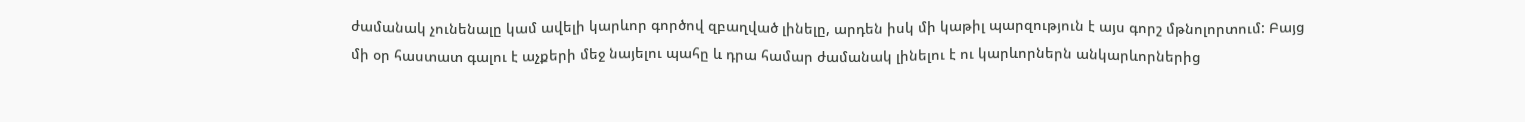ժամանակ չունենալը կամ ավելի կարևոր գործով զբաղված լինելը, արդեն իսկ մի կաթիլ պարզություն է այս գորշ մթնոլորտում: Բայց մի օր հաստատ գալու է աչքերի մեջ նայելու պահը և դրա համար ժամանակ լինելու է ու կարևորներն անկարևորներից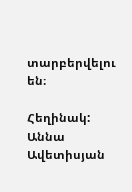տարբերվելու են։

Հեղինակ: Աննա Ավետիսյան